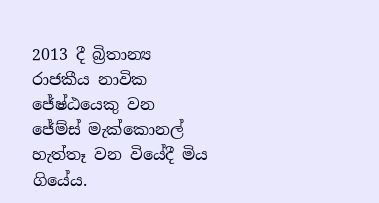2013 දී බ්‍රිතාන්‍ය රාජකීය නාවික ජේෂ්ඨයෙකු වන ජේම්ස් මැක්කොනල් හැත්තෑ වන වියේදී මිය ගියේය.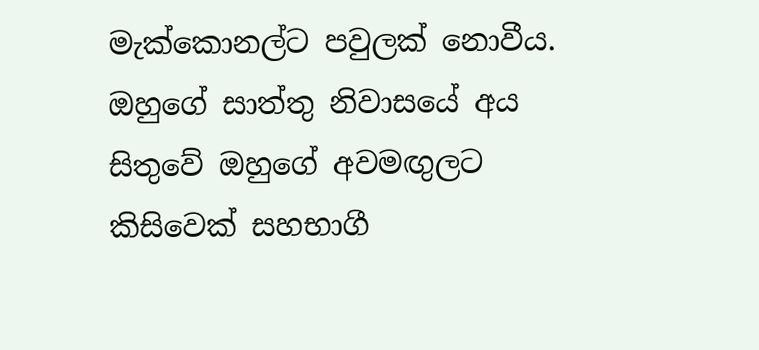මැක්කොනල්ට පවුලක් නොවීය. ඔහුගේ සාත්තු නිවාසයේ අය සිතුවේ ඔහුගේ අවමඟුලට කිසිවෙක් සහභාගී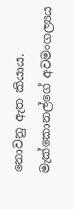නොවනු ඇත කියාය. මැක්කොනල්ගේ අවමංගල්‍යය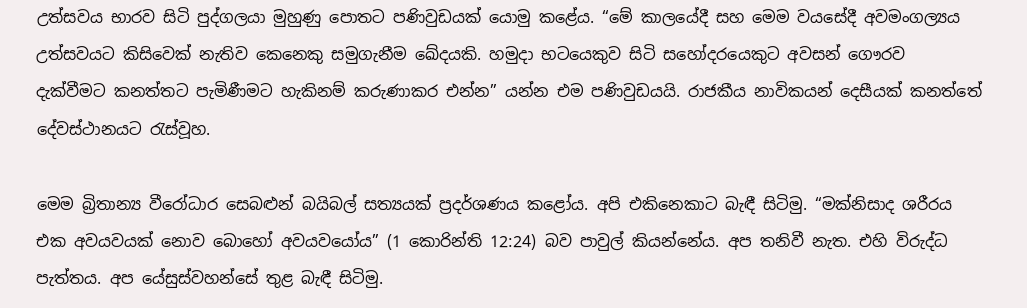උත්සවය භාරව සිටි පුද්ගලයා මුහුණු පොතට පණිවුඩයක් යොමු කළේය. “මේ කාලයේදී සහ මෙම වයසේදී අවමංගල්‍යය උත්සවයට කිසිවෙක් නැතිව කෙනෙකු සමුගැනීම ඛේදයකි. හමුදා භටයෙකුව සිටි සහෝදරයෙකුට අවසන් ගෞරව දැක්වීමට කනත්තට පැමිණීමට හැකිනම් කරුණාකර එන්න” යන්න එම පණිවුඩයයි. රාජකීය නාවිකයන් දෙසීයක් කනත්තේ දේවස්ථානයට රැස්වූහ.

මෙම බ්‍රිතාන්‍ය වීරෝධාර සෙබළුන් බයිබල් සත්‍යයක් ප්‍රදර්ශණය කළෝය. අපි එකිනෙකාට බැඳී සිටිමු. “මක්නිසාද ශරීරය එක අවයවයක් නොව බොහෝ අවයවයෝය” (1 කොරින්ති 12:24) බව පාවුල් කියන්නේය. අප තනිවී නැත. එහි විරුද්ධ පැත්තය. අප යේසුස්වහන්සේ තුළ බැඳී සිටිමු.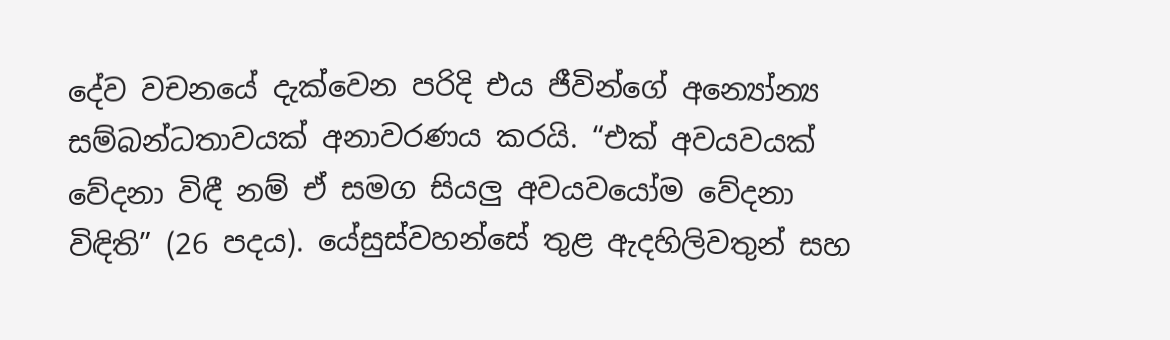දේව වචනයේ දැක්වෙන පරිදි එය ජීවින්ගේ අන්‍යෝන්‍ය සම්බන්ධතාවයක් අනාවරණය කරයි. “එක් අවයවයක් වේදනා විඳී නම් ඒ සමග සියලු අවයවයෝම වේදනා විඳිති” (26 පදය). යේසුස්වහන්සේ තුළ ඇදහිලිවතුන් සහ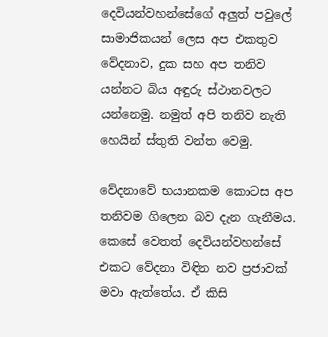දෙවියන්වහන්සේගේ අලුත් පවුලේ සාමාජිකයන් ලෙස අප එකතුව වේදනාව, දුක සහ අප තනිව යන්නට බිය අඳුරු ස්ථානවලට යන්නෙමු. නමුත් අපි තනිව නැති හෙයින් ස්තුති වන්ත වෙමු.

වේදනාවේ භයානකම කොටස අප තනිවම ගිලෙන බව දැන ගැනීමය. කෙසේ වෙතත් දෙවියන්වහන්සේ එකට වේදනා විඳින නව ප්‍රජාවක් මවා ඇත්තේය. ඒ කිසි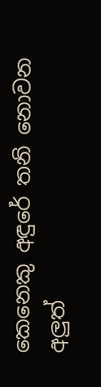කෙනෙකු අඳුරේ තනි නොවන අලුත්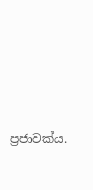ප්‍රජාවක්ය.